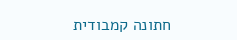חתונה קמבודית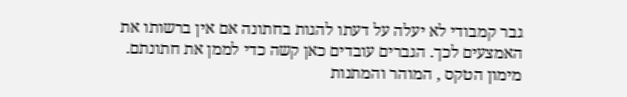גבר קמבודי לא יעלה על דעתו להגות בחתונה אם אין ברשותו את האמצעים לכך. הגברים עובדים כאן קשה כדי לממן את חתונתם. מימון הטקס , המוהר והמתנות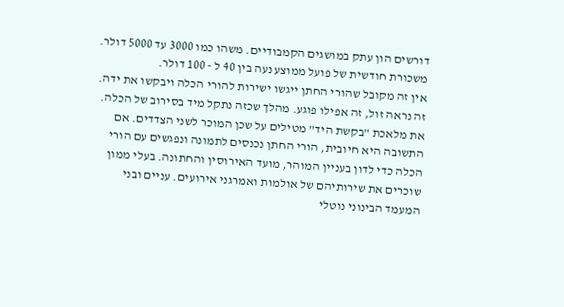דורשים הון עתק במושגים הקמבודיים. משהו כמו 3000 עד 5000 דולר. משכורת חודשית של פועל ממוצע נעה בין 40 ל - 100 דולר.
אין זה מקובל שהורי החתן ייגשו ישירות להורי הכלה ויבקשו את ידה. זה נראה זול, זה אפילו פוגע. מהלך שכזה נתקל מיד בסירוב של הכלה. את מלאכת "בקשת היד" מטילים על שכן המוכר לשני הצדדים. אם התשובה היא חיובית, הורי החתן נכנסים לתמונה ונפגשים עם הורי הכלה כדי לדון בעניין המוהר, מועד האירוסין והחתונה. בעלי ממון שוכרים את שירותיהם של אולמות ואמרגני אירועים. עניים ובני המעמד הבינוני נוטלי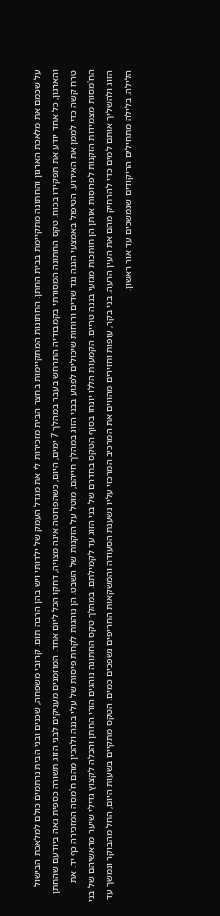על שכמם את מלאכת הארגון והחתונה מתקיימת בבית החתן. החתונות המתקיימות בחצר הבית מזכירות לי את מגדל העמק של ילדותי ויש בהן הרבה תום. קרובי משפחה, שכנים ובני הבית נרתמים כולם למלאכת הבישול והארגון, כל אחד יודע את תפקידו בכוח. טקס החתונה המסורתי בקמבודיה התרחש בעבר במהלך 7 ימים, היום, כשהפרוטה אינה מצויה, דחקו הכל ליום אחד. המוזמנים מעניקים לבני הזוג תשורה כספית נאה ביודעם שהחתן טרח קשה כדי לממן את האירוע. הטיפול באמצעי הגנה נגד שדים ורוחות שיכולים לפגוע בבני הזוג במהלך חייהם, מוטל על הזקנות של השבט. הן נוהגות לקחת פיסות של עלי בננה ולהכין מהם ח'מסה המזכירה כף יד. את הח'מסות מצמידות הזקנות לפרוסות אותן הן חותכות מגזעי בננה טריים. הקמעות הללו יונחו בסוף הטקס בחדרם של בני הזוג עד לקמילתם. במהלך טקס החתונה נוהגים הורי החתן והכלה לקצוץ גדילי שיער מראשיהם של בני הזוג ולהשליך אותם למים כדי להרחיק מהם את העין הרעה. בני בקר, עופות וחזירים מהווים את המרכיב המרכזי עליו נשענת הסעודה והמשקאות החריפים נשפכים כמים. הטקס מתקיים בשעות היום, החל מהבוקר ונמשך עד הלילה. בלילה מתחילים הריקודים שנמשכים עד אור ראשון.